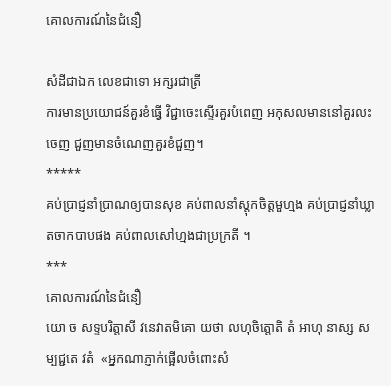គោលការណ៍នៃជំនឿ

សំដីជាឯក លេខជាទោ អក្សរជាត្រី
ការមានប្រយោជន៍គួរខំធ្វើ វិជ្ជាចេះស្ទើរគួរបំពេញ អកុសលមាននៅគួរលះចេញ ជួញមានចំណេញគួរខំជួញ។
*****
គប់ប្រាជ្ញនាំប្រាណឲ្យបានសុខ គប់ពាលនាំស្តុកចិត្តមួហ្មង គប់ប្រាជ្ញនាំឃ្លាតចាកបាបផង គប់ពាលសៅហ្មងជាប្រក្រតី ។
***
គោលការណ៍នៃជំនឿ
យោ ច សទ្ទបរិត្តាសី វនេវាតមិគោ យថា លហុចិត្តោតិ តំ អាហុ នាស្ស សម្បជ្ជតេ វតំ  «អ្នកណាភ្ញាក់ផ្អើលចំពោះសំ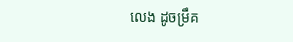លេង ដូចម្រឹគ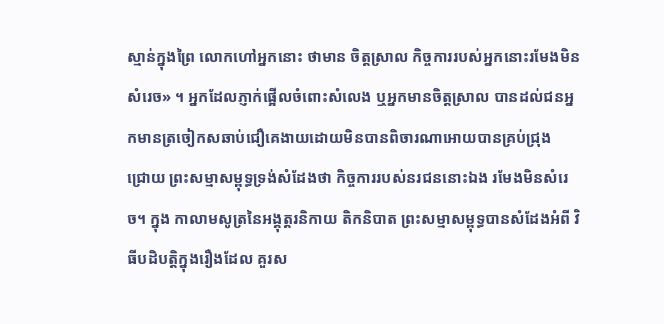ស្មាន់ក្នុងព្រៃ លោកហៅអ្នកនោះ ថាមាន ចិត្តស្រាល កិច្ចការរបស់អ្នកនោះរមែងមិនសំរេច» ។ អ្នកដែលភ្ញាក់ផ្អើលចំពោះសំលេង ឬអ្នកមានចិត្តស្រាល បានដល់ជនអ្នកមានត្រចៀកសឆាប់ជឿគេងាយដោយមិនបានពិចារណាអោយបានគ្រប់ជ្រុង
ជ្រោយ ព្រះសម្មាសម្ពុទ្ធទ្រង់សំដែងថា កិច្ចការរបស់នរជននោះឯង រមែងមិនសំរេច។ ក្នុង កាលាមសូត្រនៃអង្គុត្តរនិកាយ តិកនិបាត ព្រះសម្មាសម្ពុទ្ធបានសំដែងអំពី វិធីបដិបត្តិក្នុងរឿងដែល គួរស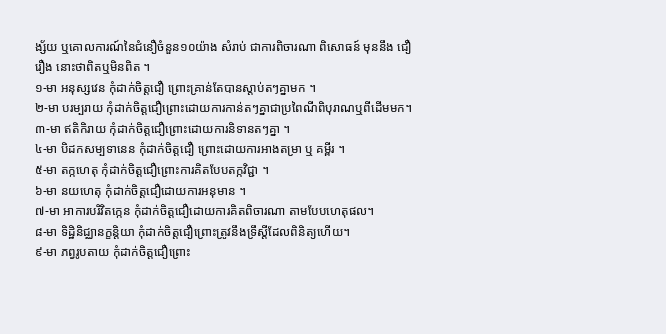ង្ស័យ ឬគោលការណ៍នៃជំនឿចំនួន១០យ៉ាង សំរាប់ ជាការពិចារណា ពិសោធន៍ មុននឹង ជឿរឿង នោះថាពិតឬមិនពិត ។
១-មា អនុស្សវេន កុំដាក់ចិត្តជឿ ព្រោះគ្រាន់តែបានស្តាប់តៗគ្នាមក ។
២-មា បរម្បរាយ កុំដាក់ចិត្តជឿព្រោះដោយការកាន់តៗគ្នាជាប្រពៃណីពិបុរាណឬពីដើមមក។
៣-មា ឥតិកិរាយ កុំដាក់ចិត្តជឿព្រោះដោយការនិទានតៗគ្នា ។
៤-មា បិដកសម្បទានេន កុំដាក់ចិត្តជឿ ព្រោះដោយការអាងតម្រា ឬ គម្ពីរ ។
៥-មា តក្កហេតុ កុំដាក់ចិត្តជឿព្រោះការគិតបែបតក្កវិជ្ជា ។
៦-មា នយហេតុ កុំដាក់ចិត្តជឿដោយការអនុមាន ។
៧-មា អាការបរិវិតកេ្កន កុំដាក់ចិត្តជឿដោយការគិតពិចារណា តាមបែបហេតុផល។
៨-មា ទិដ្ឋិនិជ្ឈានក្ខន្តិយា កុំដាក់ចិត្តជឿព្រោះត្រូវនឹងទ្រឹស្តីដែលពិនិត្យហើយ។
៩-មា ភព្វរូបតាយ កុំដាក់ចិត្តជឿព្រោះ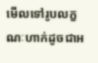មើលទៅរូបលក្ខណៈហាក់ដូចជាអ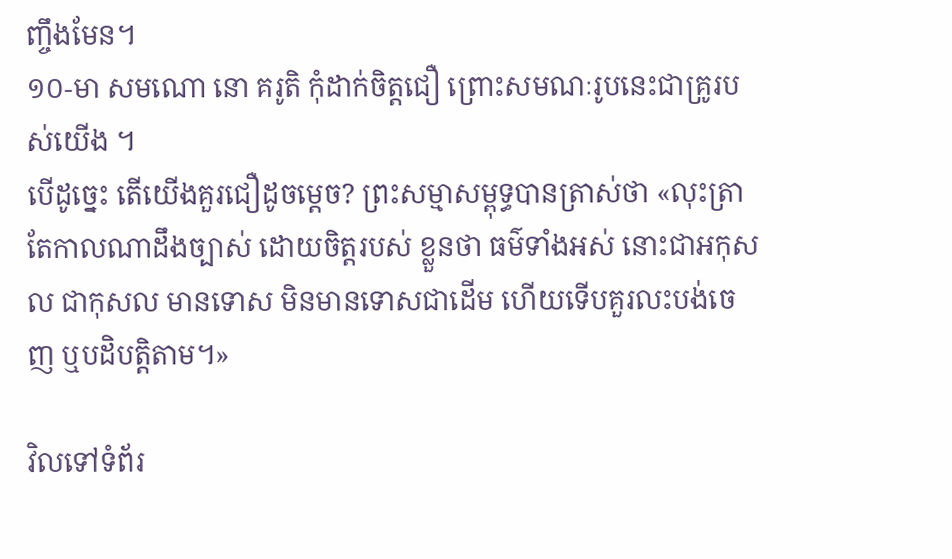ញ្ចឹងមែន។
១០-មា សមណោ នោ គរូតិ កុំដាក់ចិត្តជឿ ព្រោះសមណៈរូបនេះជាគ្រូរបស់យើង ។
បើដូច្នេះ តើយើងគួរជឿដូចម្តេច? ព្រះសម្មាសម្ពុទ្ធបានត្រាស់ថា «លុះត្រាតែកាលណាដឹងច្បាស់ ដោយចិត្តរបស់ ខ្លួនថា ធម៌ទាំងអស់ នោះជាអកុសល ជាកុសល មានទោស មិនមានទោសជាដើម ហើយទើបគួរលះបង់ចេញ ឬបដិបត្តិតាម។»

វិលទៅទំព័រ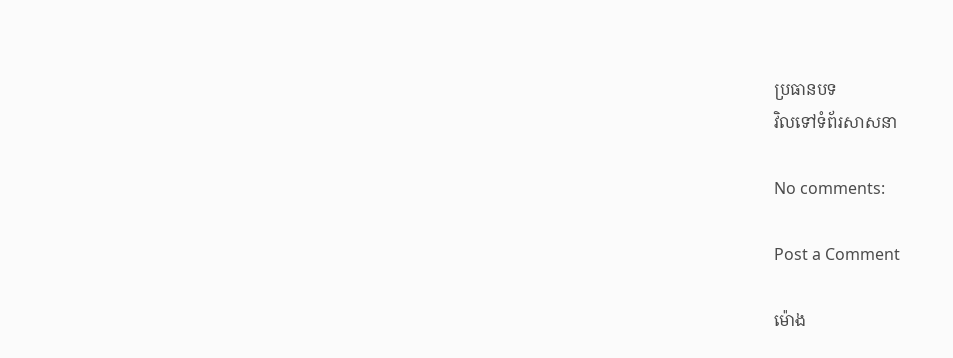ប្រធានបទ
វិលទៅទំព័រសាសនា

No comments:

Post a Comment

ម៉ោង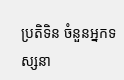ប្រតិទិន ចំនួនអ្នកទស្សនា